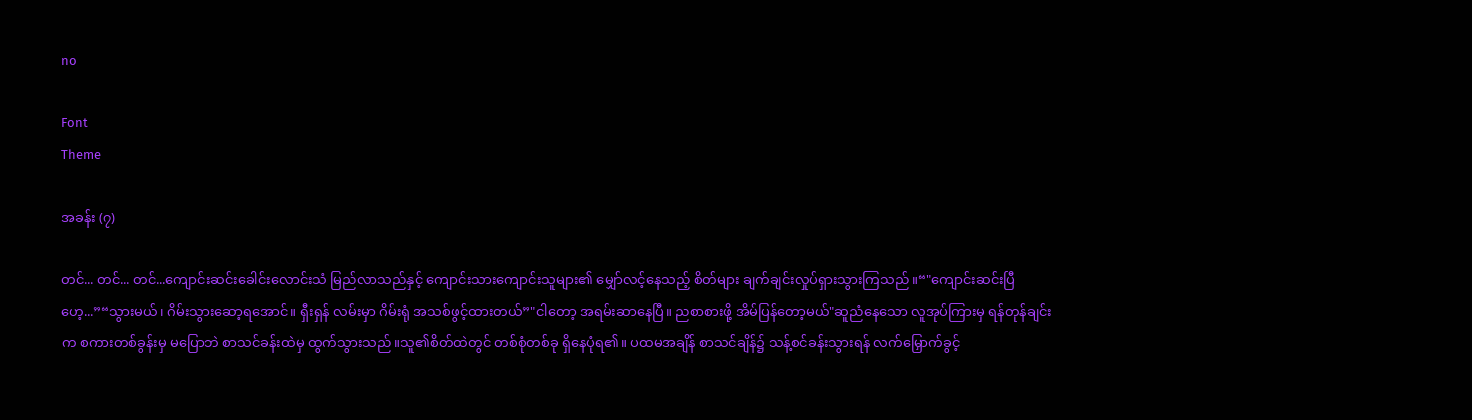no

Font
Theme

အခန်း (၇)

တင်... တင်... တင်...ကျောင်းဆင်းခေါင်းလောင်းသံ မြည်လာသည်နှင့် ကျောင်းသားကျောင်းသူများ၏ မျှော်လင့်နေသည့် စိတ်များ ချက်ချင်းလှုပ်ရှားသွားကြသည်။“"ကျောင်းဆင်းပြီဟေ့...”“သွားမယ်၊ ဂိမ်းသွားဆော့ရအောင်။ ရှီးရှန် လမ်းမှာ ဂိမ်းရုံ အသစ်ဖွင့်ထားတယ်”"ငါတော့ အရမ်းဆာနေပြီ။ ညစာစားဖို့ အိမ်ပြန်တော့မယ်"ဆူညံနေသော လူအုပ်ကြားမှ ရန်တုန်ချင်းက စကားတစ်ခွန်းမှ မပြောဘဲ စာသင်ခန်းထဲမှ ထွက်သွားသည်။သူ၏စိတ်ထဲတွင် တစ်စုံတစ်ခု ရှိနေပုံရ၏။ ပထမအချိန် စာသင်ချိန်၌ သန့်စင်ခန်းသွားရန် လက်မြှောက်ခွင့်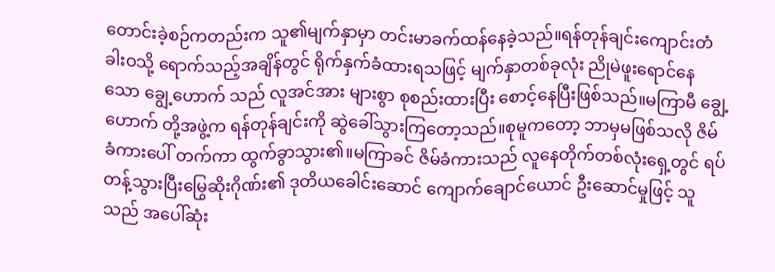တောင်းခဲ့စဉ်ကတည်းက သူ၏မျက်နှာမှာ တင်းမာခက်ထန်နေခဲ့သည်။ရန်တုန်ချင်းကျောင်းတံခါးဝသို့ ရောက်သည့်အချိန်တွင် ရိုက်နှက်ခံထားရသဖြင့် မျက်နှာတစ်ခုလုံး ညိုမဲဖူးရောင်နေသော ချွေ့ဟောက် သည် လူအင်အား များစွာ စုစည်းထားပြီး စောင့်နေပြီးဖြစ်သည်။မကြာမီ ချွေ့ဟောက် တို့အဖွဲ့က ရန်တုန်ချင်းကို ဆွဲခေါ်သွားကြတော့သည်။စုမူကတော့ ဘာမှမဖြစ်သလို ဇိမ်ခံကားပေါ် တက်ကာ ထွက်ခွာသွား၏။မကြာခင် ဇိမ်ခံကားသည် လူနေတိုက်တစ်လုံးရှေ့တွင် ရပ်တန့်သွားပြီးမြွေဆိုးဂိုဏ်း၏ ဒုတိယခေါင်းဆောင် ကျောက်ချောင်ယောင် ဦးဆောင်မှုဖြင့် သူသည် အပေါ်ဆုံး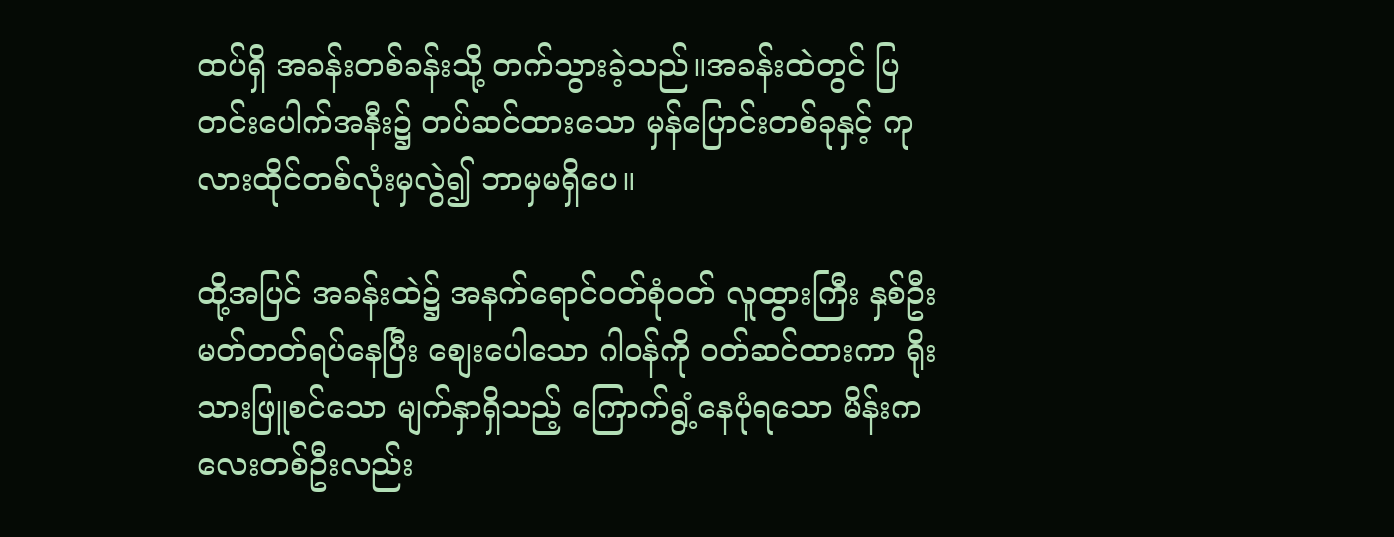ထပ်ရှိ အခန်းတစ်ခန်းသို့ တက်သွားခဲ့သည်။အခန်းထဲတွင် ပြတင်းပေါက်အနီး၌ တပ်ဆင်ထားသော မှန်ပြောင်းတစ်ခုနှင့် ကုလားထိုင်တစ်လုံးမှလွဲ၍ ဘာမှမရှိပေ။

ထို့အပြင် အခန်းထဲ၌ အနက်ရောင်ဝတ်စုံဝတ် လူထွားကြီး နှစ်ဦး မတ်တတ်ရပ်နေပြီး စျေးပေါသော ဂါဝန်ကို ဝတ်ဆင်ထားကာ ရိုးသားဖြူစင်သော မျက်နှာရှိသည့် ကြောက်ရွံ့နေပုံရသော မိန်းကလေးတစ်ဦးလည်း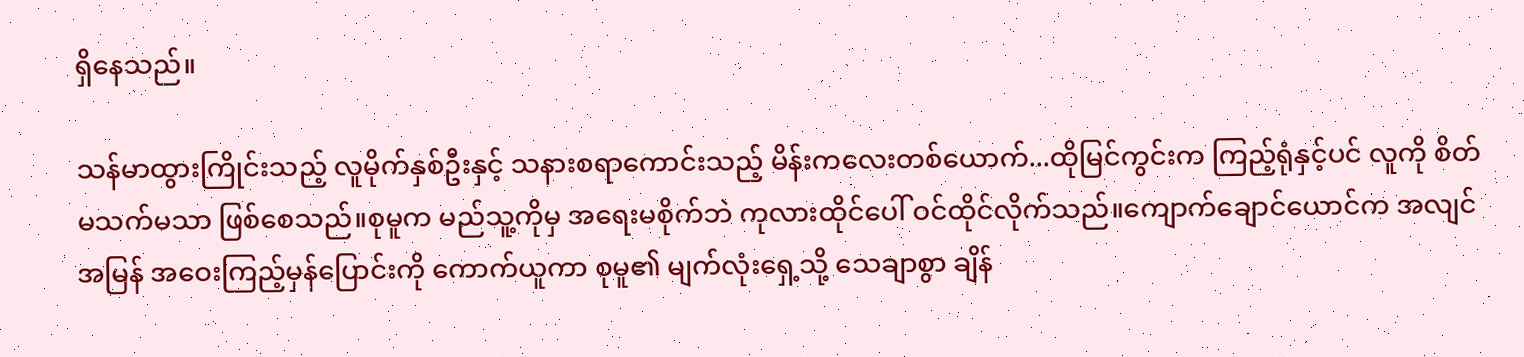ရှိနေသည်။

သန်မာထွားကြိုင်းသည့် လူမိုက်နှစ်ဦးနှင့် သနားစရာကောင်းသည့် မိန်းကလေးတစ်ယောက်...ထိုမြင်ကွင်းက ကြည့်ရုံနှင့်ပင် လူကို စိတ်မသက်မသာ ဖြစ်စေသည်။စုမူက မည်သူ့ကိုမှ အရေးမစိုက်ဘဲ ကုလားထိုင်ပေါ် ဝင်ထိုင်လိုက်သည်။ကျောက်ချောင်ယောင်က အလျင်အမြန် အဝေးကြည့်မှန်ပြောင်းကို ကောက်ယူကာ စုမူ၏ မျက်လုံးရှေ့သို့ သေချာစွာ ချိန်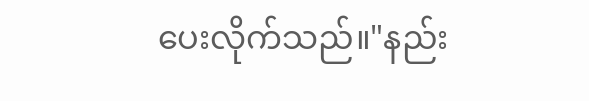ပေးလိုက်သည်။"နည်း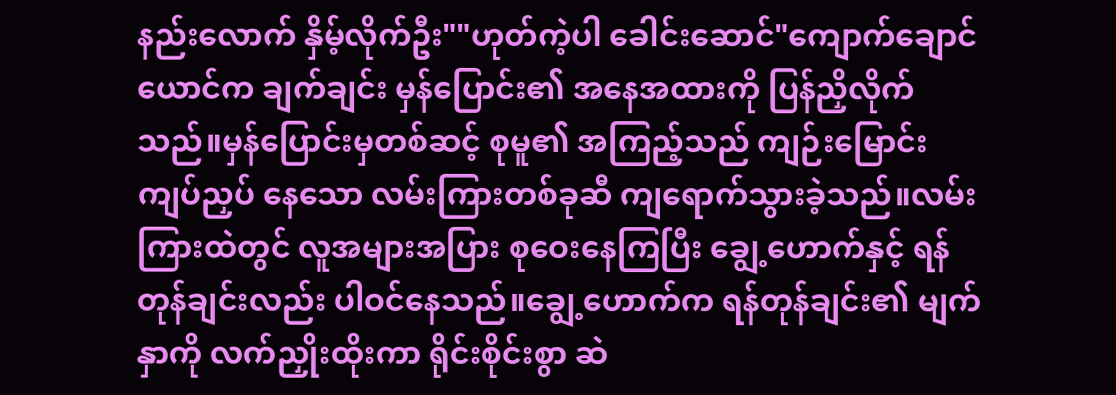နည်းလောက် နှိမ့်လိုက်ဦး""ဟုတ်ကဲ့ပါ ခေါင်းဆောင်"ကျောက်ချောင်ယောင်က ချက်ချင်း မှန်ပြောင်း၏ အနေအထားကို ပြန်ညှိလိုက်သည်။မှန်ပြောင်းမှတစ်ဆင့် စုမူ၏ အကြည့်သည် ကျဉ်းမြောင်းကျပ်ညှပ် နေသော လမ်းကြားတစ်ခုဆီ ကျရောက်သွားခဲ့သည်။လမ်းကြားထဲတွင် လူအများအပြား စုဝေးနေကြပြီး ချွေ့ဟောက်နှင့် ရန်တုန်ချင်းလည်း ပါဝင်နေသည်။ချွေ့ဟောက်က ရန်တုန်ချင်း၏ မျက်နှာကို လက်ညှိုးထိုးကာ ရိုင်းစိုင်းစွာ ဆဲ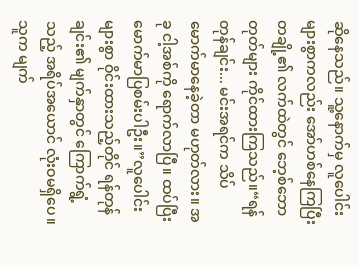ဆိုနေသည်။ သူ့နောက်မှ လူပေါင်းများစွာကလည်း အော်ဟစ်နေကြပြီး တချို့၏ လက်ထဲတွင် ဘေ့စ်ဘောတုတ်များ ကိုင်ထားကြသည်။“ရန်တုန်ချင်း... မင်းအရင်က သိပ်မောက်မာနေခဲ့တာ မဟုတ်လား။ အခု ငါ့အစ်ကို ရောက်လာပြီ။ ထပ်ပြီး မောက်မာပြစမ်းပါဦး။”လူပေါင်းများစွာ ဝိုင်းထားသည့်တိုင် ရန်တုန်ချင်း၏ မျက်နှာတွင် ကြောက်ရွံ့သည့် အရိပ်အယောင် လုံးဝမရှိပေ။သူက မျက်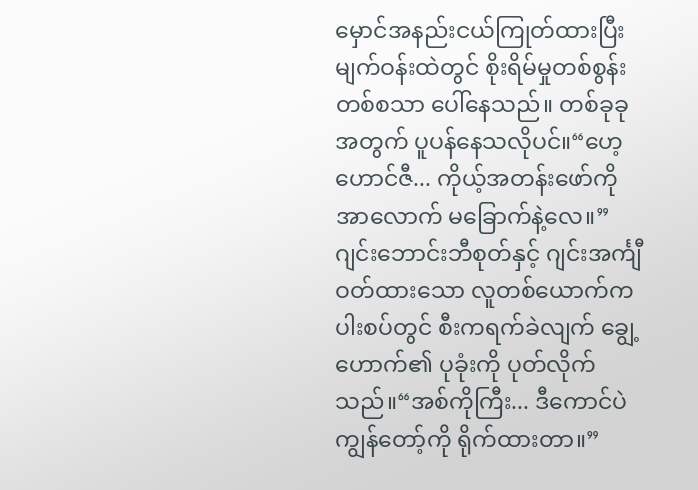မှောင်အနည်းငယ်ကြုတ်ထားပြီး မျက်ဝန်းထဲတွင် စိုးရိမ်မှုတစ်စွန်းတစ်စသာ ပေါ်နေသည်။ တစ်ခုခုအတွက် ပူပန်နေသလိုပင်။“ဟေ့ ဟောင်ဇီ... ကိုယ့်အတန်းဖော်ကို အာလောက် မခြောက်နဲ့လေ။”ဂျင်းဘောင်းဘီစုတ်နှင့် ဂျင်းအင်္ကျီဝတ်ထားသော လူတစ်ယောက်က ပါးစပ်တွင် စီးကရက်ခဲလျက် ချွေ့ဟောက်၏ ပုခုံးကို ပုတ်လိုက်သည်။“အစ်ကိုကြီး... ဒီကောင်ပဲ ကျွန်တော့်ကို ရိုက်ထားတာ။”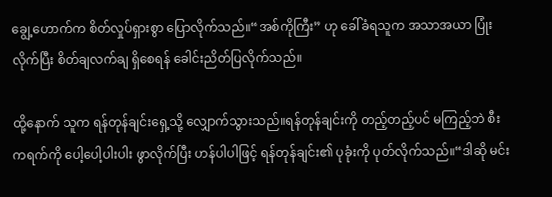ချွေ့ဟောက်က စိတ်လှုပ်ရှားစွာ ပြောလိုက်သည်။“အစ်ကိုကြီး” ဟု ခေါ်ခံရသူက အသာအယာ ပြုံးလိုက်ပြီး စိတ်ချလက်ချ ရှိစေရန် ခေါင်းညိတ်ပြလိုက်သည်။

ထို့နောက် သူက ရန်တုန်ချင်းရှေ့သို့ လျှောက်သွားသည်။ရန်တုန်ချင်းကို တည့်တည့်ပင် မကြည့်ဘဲ စီးကရက်ကို ပေါ့ပေါ့ပါးပါး ဖွာလိုက်ပြီး ဟန်ပါပါဖြင့် ရန်တုန်ချင်း၏ ပုခုံးကို ပုတ်လိုက်သည်။“ဒါဆို မင်း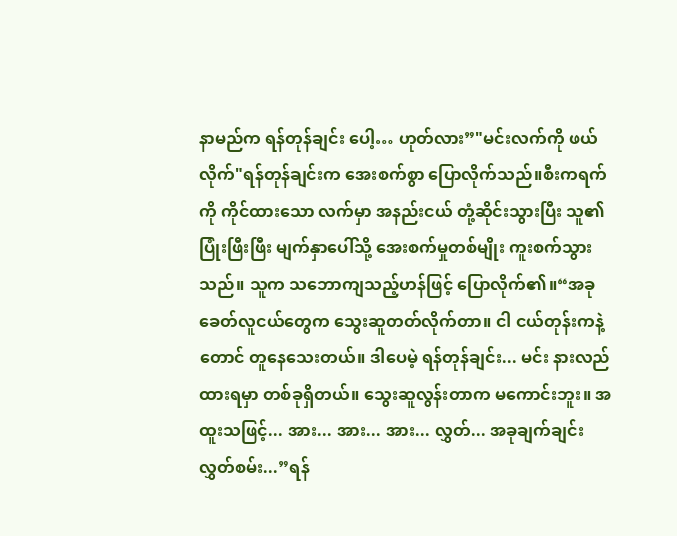နာမည်က ရန်တုန်ချင်း ပေါ့… ဟုတ်လား”"မင်းလက်ကို ဖယ်လိုက်"ရန်တုန်ချင်းက အေးစက်စွာ ပြောလိုက်သည်။စီးကရက်ကို ကိုင်ထားသော လက်မှာ အနည်းငယ် တုံ့ဆိုင်းသွားပြီး သူ၏ပြုံးဖြီးဖြီး မျက်နှာပေါ်သို့ အေးစက်မှုတစ်မျိုး ကူးစက်သွားသည်။ သူက သဘောကျသည့်ဟန်ဖြင့် ပြောလိုက်၏။“အခုခေတ်လူငယ်တွေက သွေးဆူတတ်လိုက်တာ။ ငါ ငယ်တုန်းကနဲ့တောင် တူနေသေးတယ်။ ဒါပေမဲ့ ရန်တုန်ချင်း... မင်း နားလည်ထားရမှာ တစ်ခုရှိတယ်။ သွေးဆူလွန်းတာက မကောင်းဘူး။ အထူးသဖြင့်... အား... အား... အား... လွှတ်... အခုချက်ချင်း လွှတ်စမ်း...”ရန်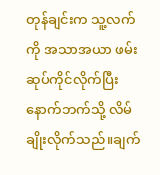တုန်ချင်းက သူ့လက်ကို အသာအယာ ဖမ်း ဆုပ်ကိုင်လိုက်ပြီး နောက်ဘက်သို့ လိမ်ချိုးလိုက်သည်။ချက်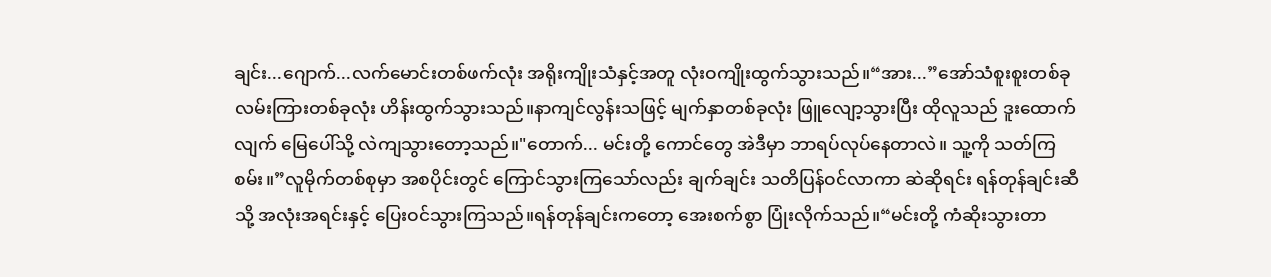ချင်း...ဂျောက်...လက်မောင်းတစ်ဖက်လုံး အရိုးကျိုးသံနှင့်အတူ လုံးဝကျိုးထွက်သွားသည်။“အား...”အော်သံစူးစူးတစ်ခု လမ်းကြားတစ်ခုလုံး ဟိန်းထွက်သွားသည်။နာကျင်လွန်းသဖြင့် မျက်နှာတစ်ခုလုံး ဖြူလျော့သွားပြီး ထိုလူသည် ဒူးထောက်လျက် မြေပေါ်သို့ လဲကျသွားတော့သည်။"တောက်... မင်းတို့ ကောင်တွေ အဲဒီမှာ ဘာရပ်လုပ်နေတာလဲ။ သူ့ကို သတ်ကြစမ်း။”လူမိုက်တစ်စုမှာ အစပိုင်းတွင် ကြောင်သွားကြသော်လည်း ချက်ချင်း သတိပြန်ဝင်လာကာ ဆဲဆိုရင်း ရန်တုန်ချင်းဆီသို့ အလုံးအရင်းနှင့် ပြေးဝင်သွားကြသည်။ရန်တုန်ချင်းကတော့ အေးစက်စွာ ပြုံးလိုက်သည်။“မင်းတို့ ကံဆိုးသွားတာ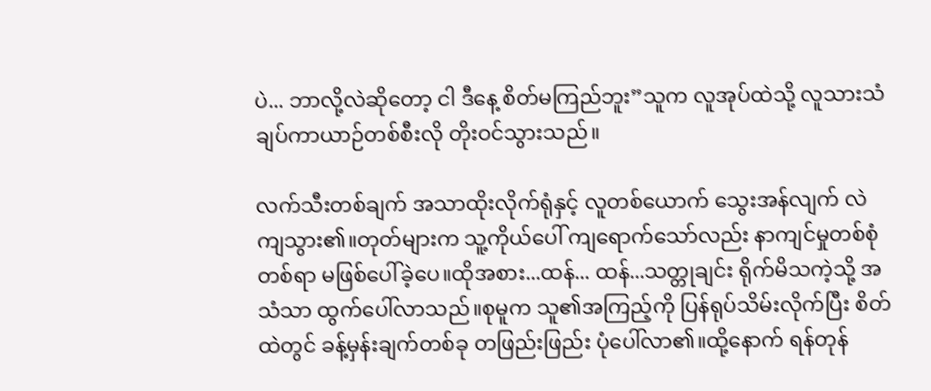ပဲ... ဘာလို့လဲဆိုတော့ ငါ ဒီနေ့ စိတ်မကြည်ဘူး”သူက လူအုပ်ထဲသို့ လူသားသံချပ်ကာယာဉ်တစ်စီးလို တိုးဝင်သွားသည်။

လက်သီးတစ်ချက် အသာထိုးလိုက်ရုံနှင့် လူတစ်ယောက် သွေးအန်လျက် လဲကျသွား၏။တုတ်များက သူ့ကိုယ်ပေါ် ကျရောက်သော်လည်း နာကျင်မှုတစ်စုံတစ်ရာ မဖြစ်ပေါ်ခဲ့ပေ။ထိုအစား...ထန်... ထန်...သတ္တုချင်း ရိုက်မိသကဲ့သို့ အသံသာ ထွက်ပေါ်လာသည်။စုမူက သူ၏အကြည့်ကို ပြန်ရုပ်သိမ်းလိုက်ပြီး စိတ်ထဲတွင် ခန့်မှန်းချက်တစ်ခု တဖြည်းဖြည်း ပုံပေါ်လာ၏။ထို့နောက် ရန်တုန်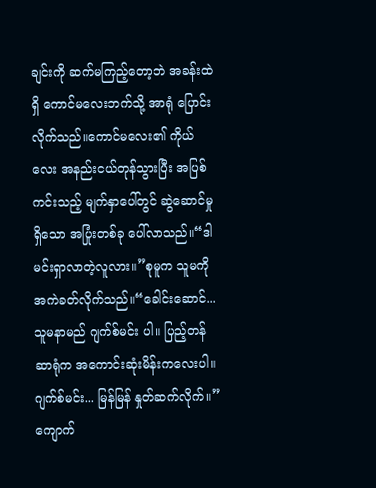ချင်းကို ဆက်မကြည့်တော့ဘဲ အခန်းထဲရှိ ကောင်မလေးဘက်သို့ အာရုံ ပြောင်းလိုက်သည်။ကောင်မလေး၏ ကိုယ်လေး အနည်းငယ်တုန်သွားပြီး အပြစ်ကင်းသည့် မျက်နှာပေါ်တွင် ဆွဲဆောင်မှုရှိသော အပြုံးတစ်ခု ပေါ်လာသည်။“ဒါ မင်းရှာလာတဲ့လူလား။”စုမူက သူမကို အကဲခတ်လိုက်သည်။“ခေါင်းဆောင်... သူမနာမည် ဂျက်စ်မင်း ပါ။ ပြည့်တန်ဆာရုံက အကောင်းဆုံးမိန်းကလေးပါ။ ဂျက်စ်မင်း... မြန်မြန် နှုတ်ဆက်လိုက်။”ကျောက်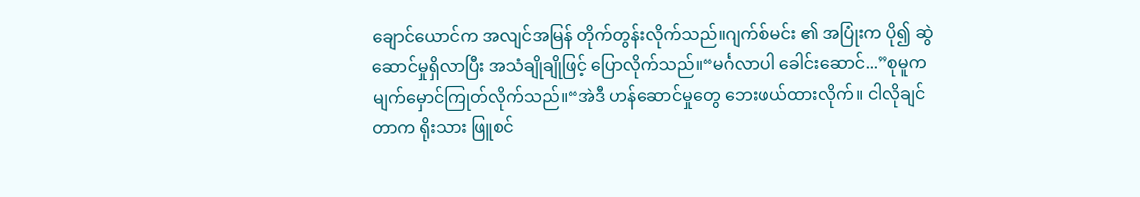ချောင်ယောင်က အလျင်အမြန် တိုက်တွန်းလိုက်သည်။ဂျက်စ်မင်း ၏ အပြုံးက ပို၍ ဆွဲဆောင်မှုရှိလာပြီး အသံချိုချိုဖြင့် ပြောလိုက်သည်။“မင်္ဂလာပါ ခေါင်းဆောင်...”စုမူက မျက်မှောင်ကြုတ်လိုက်သည်။“အဲဒီ ဟန်ဆောင်မှုတွေ ဘေးဖယ်ထားလိုက်။ ငါလိုချင်တာက ရိုးသား ဖြူစင်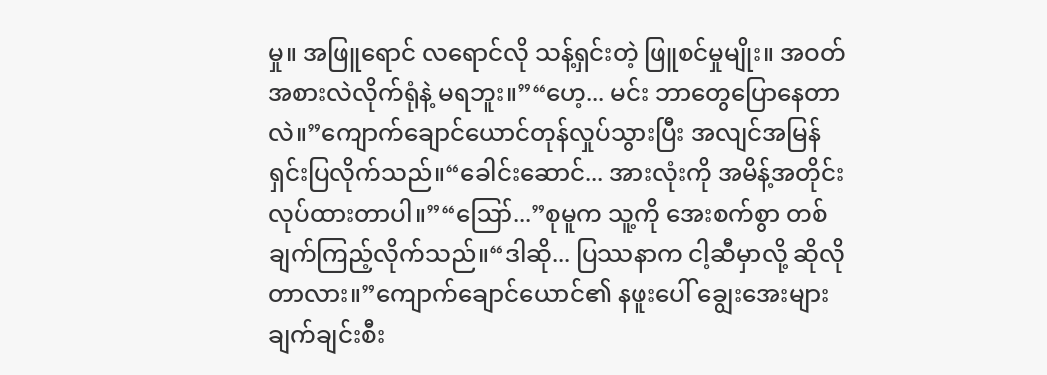မှု။ အဖြူရောင် လရောင်လို သန့်ရှင်းတဲ့ ဖြူစင်မှုမျိုး။ အဝတ်အစားလဲလိုက်ရုံနဲ့ မရဘူး။”“ဟေ့... မင်း ဘာတွေပြောနေတာလဲ။”ကျောက်ချောင်ယောင်တုန်လှုပ်သွားပြီး အလျင်အမြန် ရှင်းပြလိုက်သည်။“ခေါင်းဆောင်... အားလုံးကို အမိန့်အတိုင်း လုပ်ထားတာပါ။”“ဪ...”စုမူက သူ့ကို အေးစက်စွာ တစ်ချက်ကြည့်လိုက်သည်။“ဒါဆို... ပြဿနာက ငါ့ဆီမှာလို့ ဆိုလိုတာလား။”ကျောက်ချောင်ယောင်၏ နဖူးပေါ် ချွေးအေးများ ချက်ချင်းစီး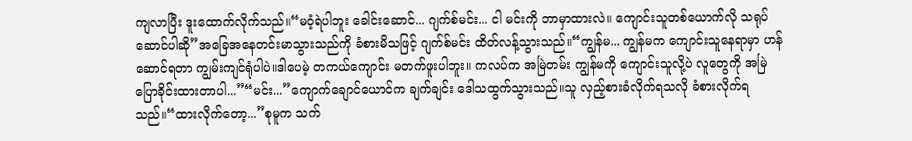ကျလာပြီး ဒူးထောက်လိုက်သည်။“မဝံ့ရဲပါဘူး ခေါင်းဆောင်... ဂျက်စ်မင်း... ငါ မင်းကို ဘာမှာထားလဲ။ ကျောင်းသူတစ်ယောက်လို သရုပ်ဆောင်ပါဆို”အခြေအနေတင်းမာသွားသည်ကို ခံစားမိသဖြင့် ဂျက်စ်မင်း ထိတ်လန့်သွားသည်။“ကျွန်မ... ကျွန်မက ကျောင်းသူနေရာမှာ ဟန်ဆောင်ရတာ ကျွမ်းကျင်ရုံပါပဲ။ဒါပေမဲ့ တကယ်ကျောင်း မတက်ဖူးပါဘူး။ ကလပ်က အမြဲတမ်း ကျွန်မကို ကျောင်းသူလို့ပဲ လူတွေကို အမြဲပြောခိုင်းထားတာပါ...”“မင်း...”ကျောက်ချောင်ယောင်က ချက်ချင်း ဒေါသထွက်သွားသည်။သူ လှည့်စားခံလိုက်ရသလို ခံစားလိုက်ရသည်။“ထားလိုက်တော့...”စုမူက သက်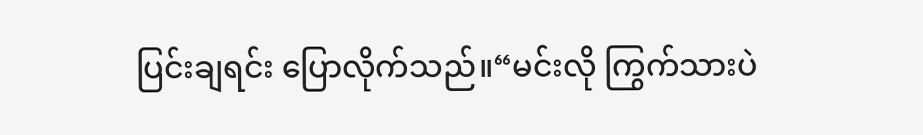ပြင်းချရင်း ပြောလိုက်သည်။“မင်းလို ကြွက်သားပဲ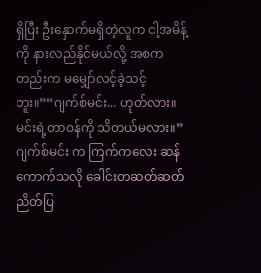ရှိပြီး ဦးနှောက်မရှိတဲ့လူက ငါ့အမိန့်ကို နားလည်နိုင်မယ်လို့ အစကတည်းက မမျှော်လင့်ခဲ့သင့်ဘူး။”“ဂျက်စ်မင်း... ဟုတ်လား။ မင်းရဲ့တာဝန်ကို သိတယ်မလား။”ဂျက်စ်မင်း က ကြက်ကလေး ဆန်ကောက်သလို ခေါင်းတဆတ်ဆတ် ညိတ်ပြ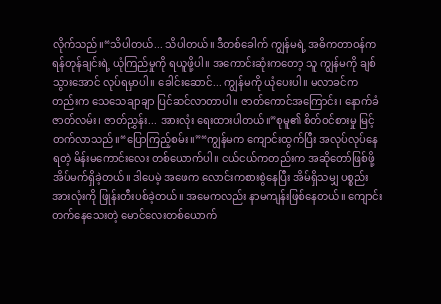လိုက်သည်။“သိပါတယ်... သိပါတယ်။ ဒီတစ်ခေါက် ကျွန်မရဲ့ အဓိကတာဝန်က ရန်တုန်ချင်းရဲ့ ယုံကြည်မှုကို ရယူဖို့ပါ။ အကောင်းဆုံးကတော့ သူ ကျွန်မကို ချစ်သွားအောင် လုပ်ရမှာပါ။ ခေါင်းဆောင်... ကျွန်မကို ယုံပေးပါ။ မလာခင်ကတည်းက သေသေချာချာ ပြင်ဆင်လာတာပါ။ ဇာတ်ကောင်အကြောင်း၊ နောက်ခံဇာတ်လမ်း၊ ဇာတ်ညွှန်း... အားလုံး ရေးထားပါတယ်။”စုမူ၏ စိတ်ဝင်စားမှု မြင့်တက်လာသည်။“ပြောကြည့်စမ်း။”“ကျွန်မက ကျောင်းထွက်ပြီး အလုပ်လုပ်နေရတဲ့ မိန်းမကောင်းလေး တစ်ယောက်ပါ။ ငယ်ငယ်ကတည်းက အဆိုတော်ဖြစ်ဖို့ အိပ်မက်ရှိခဲ့တယ်။ ဒါပေမဲ့ အဖေက လောင်းကစားစွဲနေပြီး အိမ်ရှိသမျှ ပစ္စည်းအားလုံးကို ဖြုန်းတီးပစ်ခဲ့တယ်။ အမေကလည်း နာမကျန်းဖြစ်နေတယ်။ ကျောင်းတက်နေသေးတဲ့ မောင်လေးတစ်ယောက်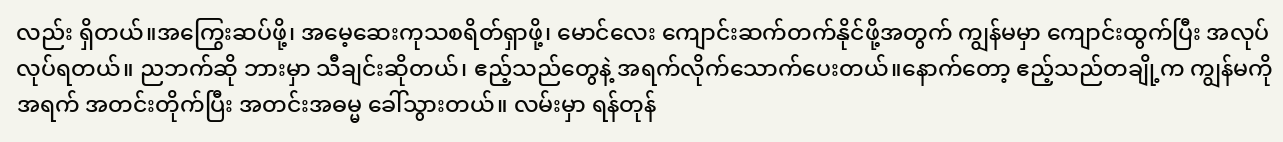လည်း ရှိတယ်။အကြွေးဆပ်ဖို့၊ အမေ့ဆေးကုသစရိတ်ရှာဖို့၊ မောင်လေး ကျောင်းဆက်တက်နိုင်ဖို့အတွက် ကျွန်မမှာ ကျောင်းထွက်ပြီး အလုပ်လုပ်ရတယ်။ ညဘက်ဆို ဘားမှာ သီချင်းဆိုတယ်၊ ဧည့်သည်တွေနဲ့ အရက်လိုက်သောက်ပေးတယ်။နောက်တော့ ဧည့်သည်တချို့က ကျွန်မကို အရက် အတင်းတိုက်ပြီး အတင်းအဓမ္မ ခေါ်သွားတယ်။ လမ်းမှာ ရန်တုန်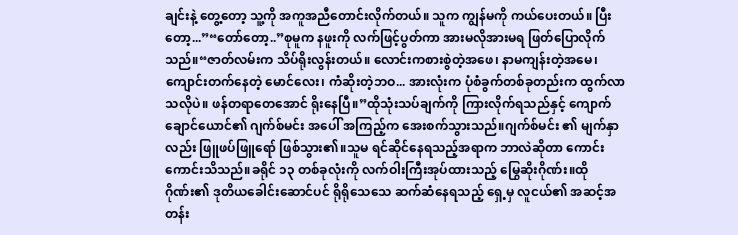ချင်းနဲ့ တွေ့တော့ သူ့ကို အကူအညီတောင်းလိုက်တယ်။ သူက ကျွန်မကို ကယ်ပေးတယ်။ ပြီးတော့...”“တော်တော့..”စုမူက နဖူးကို လက်ဖြင့်ပွတ်ကာ အားမလိုအားမရ ဖြတ်ပြောလိုက်သည်။“ဇာတ်လမ်းက သိပ်ရိုးလွန်းတယ်။ လောင်းကစားစွဲတဲ့အဖေ၊ နာမကျန်းတဲ့အမေ၊ ကျောင်းတက်နေတဲ့ မောင်လေး၊ ကံဆိုးတဲ့ဘဝ... အားလုံးက ပုံစံခွက်တစ်ခုတည်းက ထွက်လာသလိုပဲ။ ဖန်တရာတေအောင် ရိုးနေပြီ။”ထိုသုံးသပ်ချက်ကို ကြားလိုက်ရသည်နှင့် ကျောက်ချောင်ယောင်၏ ဂျက်စ်မင်း အပေါ် အကြည့်က အေးစက်သွားသည်။ဂျက်စ်မင်း ၏ မျက်နှာလည်း ဖြူဖပ်ဖြူရော် ဖြစ်သွား၏။သူမ ရင်ဆိုင်နေရသည့်အရာက ဘာလဲဆိုတာ ကောင်းကောင်းသိသည်။ခရိုင် ၁၃ တစ်ခုလုံးကို လက်ဝါးကြီးအုပ်ထားသည့် မြွေဆိုးဂိုဏ်း။ထိုဂိုဏ်း၏ ဒုတိယခေါင်းဆောင်ပင် ရိုရိုသေသေ ဆက်ဆံနေရသည့် ရှေ့မှ လူငယ်၏ အဆင့်အတန်း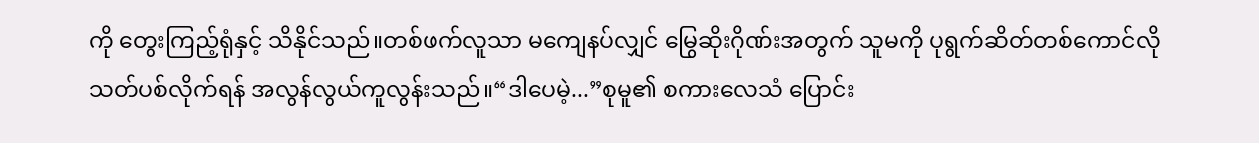ကို တွေးကြည့်ရုံနှင့် သိနိုင်သည်။တစ်ဖက်လူသာ မကျေနပ်လျှင် မြွေဆိုးဂိုဏ်းအတွက် သူမကို ပုရွက်ဆိတ်တစ်ကောင်လို သတ်ပစ်လိုက်ရန် အလွန်လွယ်ကူလွန်းသည်။“ဒါပေမဲ့...”စုမူ၏ စကားလေသံ ပြောင်း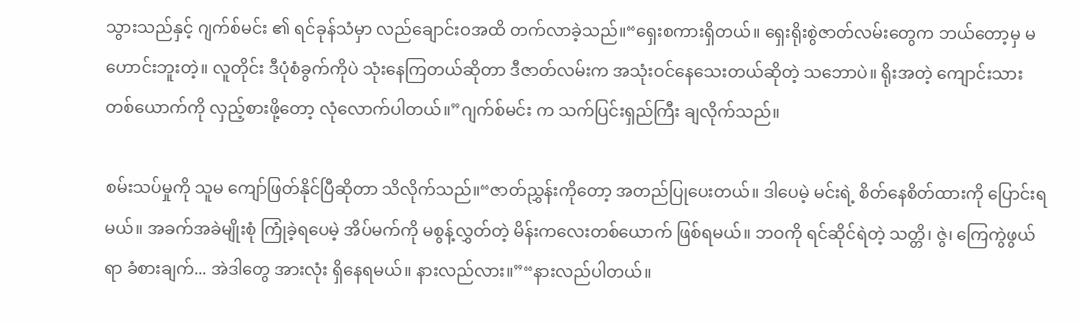သွားသည်နှင့် ဂျက်စ်မင်း ၏ ရင်ခုန်သံမှာ လည်ချောင်းဝအထိ တက်လာခဲ့သည်။“ရှေးစကားရှိတယ်။ ရှေးရိုးစွဲဇာတ်လမ်းတွေက ဘယ်တော့မှ မဟောင်းဘူးတဲ့။ လူတိုင်း ဒီပုံစံခွက်ကိုပဲ သုံးနေကြတယ်ဆိုတာ ဒီဇာတ်လမ်းက အသုံးဝင်နေသေးတယ်ဆိုတဲ့ သဘောပဲ။ ရိုးအတဲ့ ကျောင်းသားတစ်ယောက်ကို လှည့်စားဖို့တော့ လုံလောက်ပါတယ်။”ဂျက်စ်မင်း က သက်ပြင်းရှည်ကြီး ချလိုက်သည်။

စမ်းသပ်မှုကို သူမ ကျော်ဖြတ်နိုင်ပြီဆိုတာ သိလိုက်သည်။“ဇာတ်ညွှန်းကိုတော့ အတည်ပြုပေးတယ်။ ဒါပေမဲ့ မင်းရဲ့ စိတ်နေစိတ်ထားကို ပြောင်းရမယ်။ အခက်အခဲမျိုးစုံ ကြုံခဲ့ရပေမဲ့ အိပ်မက်ကို မစွန့်လွှတ်တဲ့ မိန်းကလေးတစ်ယောက် ဖြစ်ရမယ်။ ဘဝကို ရင်ဆိုင်ရဲတဲ့ သတ္တိ၊ ဇွဲ၊ ကြေကွဲဖွယ်ရာ ခံစားချက်... အဲဒါတွေ အားလုံး ရှိနေရမယ်။ နားလည်လား။”“နားလည်ပါတယ်။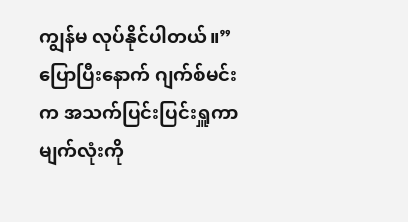ကျွန်မ လုပ်နိုင်ပါတယ်။”ပြောပြီးနောက် ဂျက်စ်မင်း က အသက်ပြင်းပြင်းရှူကာ မျက်လုံးကို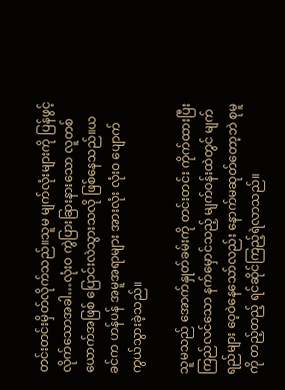တင်းတင်းမှိတ်လိုက်သည်။သူမ မျက်လုံးများကို ပြန်ဖွင့်လိုက်သောအခါ…လုံးဝ ကွဲပြားခြားနားသော လူတစ်ယောက်အဖြစ် ပြောင်းလဲသွားသလို ဖြစ်နေသည်။ယခင်က ဟန်ပန် အမူအရာများ အားလုံး လုံးဝ ပျောက်ကွယ်သွားခဲ့သည်။

သူမသည် အောက်နှုတ်ခမ်းကို တင်းတင်း ကိုက်ထားပြီး ကြည်လင်သော နက်မှောင်သည့် မျက်ဝန်းထဲတွင် မျက်ရည်များ ဝေ့ဝဲနေသော်လည်း နောက်မဆုတ်တော့ဘဲ စုမူကို တည့်တည့် ရင်ဆိုင်ကြည့်ရဲလာသည်။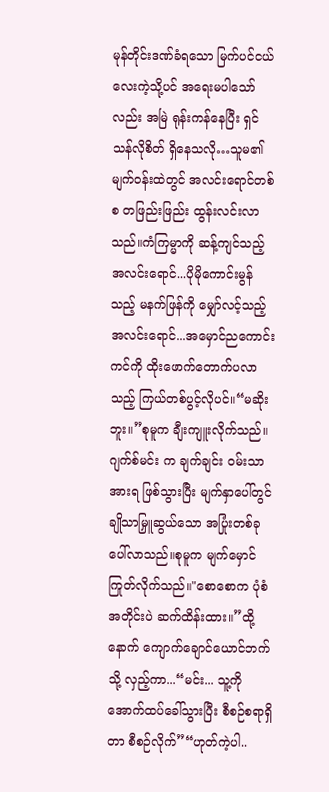မုန်တိုင်းဒဏ်ခံရသော မြက်ပင်ငယ်လေးကဲ့သို့ပင် အရေးမပါသော်လည်း အမြဲ ရုန်းကန်နေပြီး ရှင်သန်လိုစိတ် ရှိနေသလို…သူမ၏ မျက်ဝန်းထဲတွင် အလင်းရောင်တစ်စ တဖြည်းဖြည်း ထွန်းလင်းလာသည်။ကံကြမ္မာကို ဆန့်ကျင်သည့် အလင်းရောင်...ပိုမိုကောင်းမွန်သည့် မနက်ဖြန်ကို မျှော်လင့်သည့် အလင်းရောင်...အမှောင်ညကောင်းကင်ကို ထိုးဖောက်တောက်ပလာသည့် ကြယ်တစ်ပွင့်လိုပင်။“မဆိုးဘူး။”စုမူက ချီးကျူးလိုက်သည်။ဂျက်စ်မင်း က ချက်ချင်း ဝမ်းသာအားရ ဖြစ်သွားပြီး မျက်နှာပေါ်တွင် ချိုသာမြှူဆွယ်သော အပြုံးတစ်ခု ပေါ်လာသည်။စုမူက မျက်မှောင်ကြုတ်လိုက်သည်။"စောစောက ပုံစံအတိုင်းပဲ ဆက်ထိန်းထား။”ထို့နောက် ကျောက်ချောင်ယောင်ဘက်သို့ လှည့်ကာ...“မင်း... သူ့ကို အောက်ထပ်ခေါ်သွားပြီး စီစဉ်စရာရှိတာ စီစဉ်လိုက်”“ဟုတ်ကဲ့ပါ..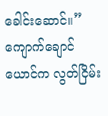ခေါင်းဆောင်။”ကျောက်ချောင်ယောင်က လွတ်ငြိမ်း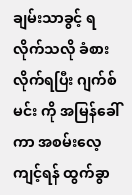ချမ်းသာခွင့် ရလိုက်သလို ခံစားလိုက်ရပြီး ဂျက်စ်မင်း ကို အမြန်ခေါ်ကာ အစမ်းလေ့ကျင့်ရန် ထွက်ခွာ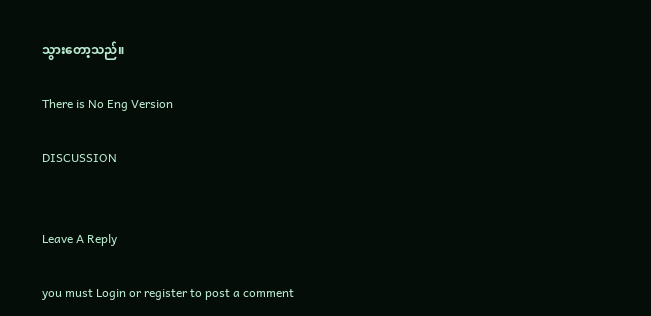သွားတော့သည်။

There is No Eng Version

DISCUSSION


Leave A Reply

you must Login or register to post a comment